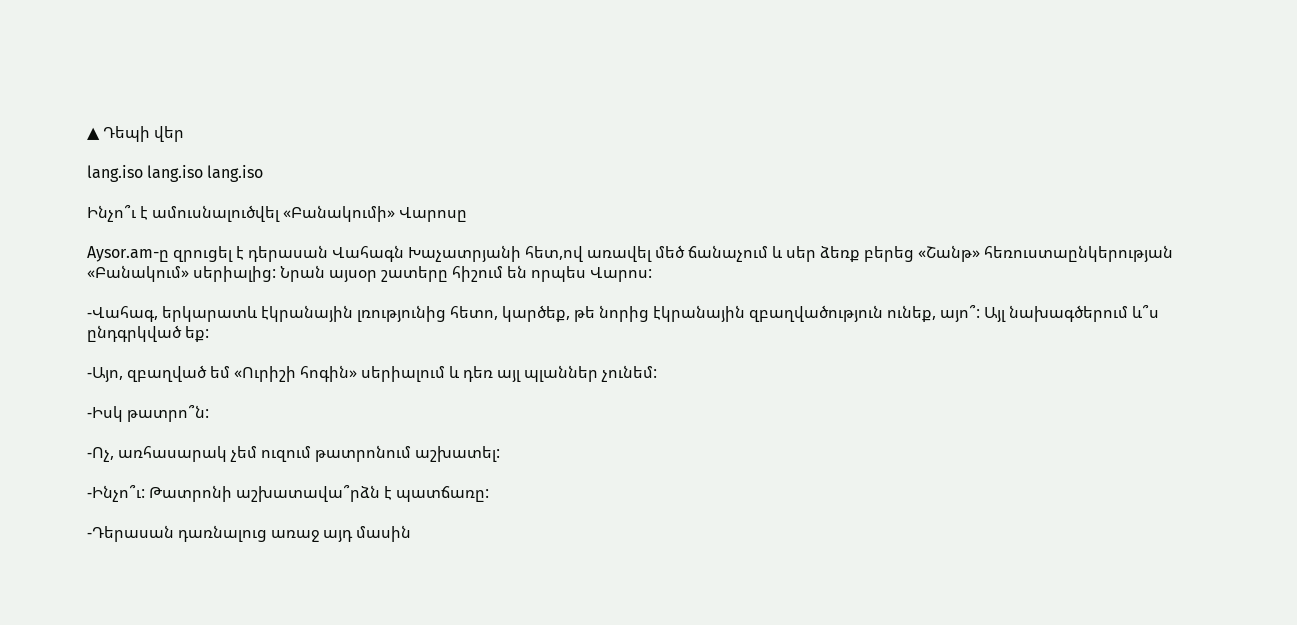▲ Դեպի վեր

lang.iso lang.iso lang.iso

Ինչո՞ւ է ամուսնալուծվել «Բանակումի» Վարոսը

Aysor.am-ը զրուցել է դերասան Վահագն Խաչատրյանի հետ,ով առավել մեծ ճանաչում և սեր ձեռք բերեց «Շանթ» հեռուստաընկերության «Բանակում» սերիալից: Նրան այսօր շատերը հիշում են որպես Վարոս:

-Վահագ, երկարատև էկրանային լռությունից հետո, կարծեք, թե նորից էկրանային զբաղվածություն ունեք, այո՞: Այլ նախագծերում և՞ս ընդգրկված եք:

-Այո, զբաղված եմ «Ուրիշի հոգին» սերիալում և դեռ այլ պլաններ չունեմ:

-Իսկ թատրո՞ն:

-Ոչ, առհասարակ չեմ ուզում թատրոնում աշխատել:

-Ինչո՞ւ: Թատրոնի աշխատավա՞րձն է պատճառը:

-Դերասան դառնալուց առաջ այդ մասին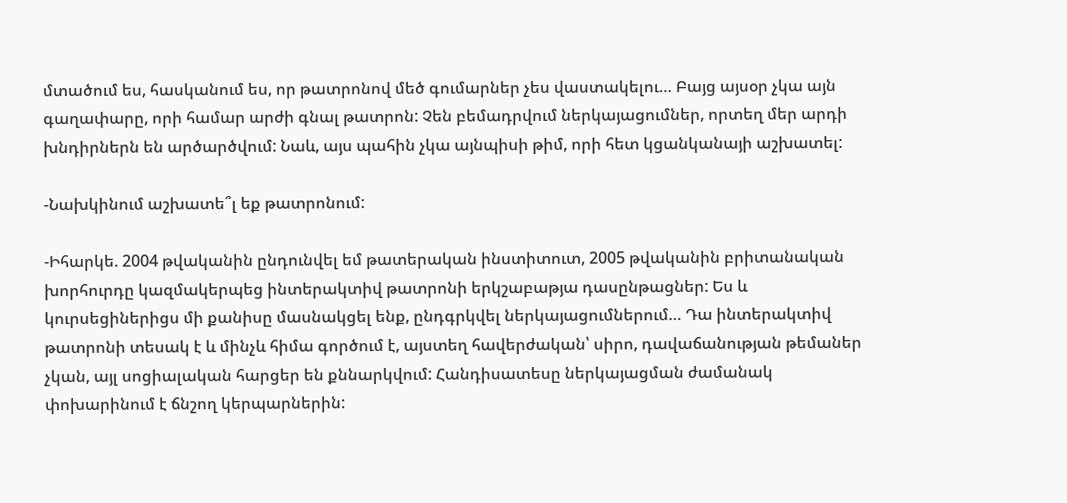մտածում ես, հասկանում ես, որ թատրոնով մեծ գումարներ չես վաստակելու… Բայց այսօր չկա այն գաղափարը, որի համար արժի գնալ թատրոն: Չեն բեմադրվում ներկայացումներ, որտեղ մեր արդի խնդիրներն են արծարծվում: Նաև, այս պահին չկա այնպիսի թիմ, որի հետ կցանկանայի աշխատել:

-Նախկինում աշխատե՞լ եք թատրոնում:

-Իհարկե. 2004 թվականին ընդունվել եմ թատերական ինստիտուտ, 2005 թվականին բրիտանական խորհուրդը կազմակերպեց ինտերակտիվ թատրոնի երկշաբաթյա դասընթացներ: Ես և կուրսեցիներիցս մի քանիսը մասնակցել ենք, ընդգրկվել ներկայացումներում… Դա ինտերակտիվ թատրոնի տեսակ է և մինչև հիմա գործում է, այստեղ հավերժական՝ սիրո, դավաճանության թեմաներ չկան, այլ սոցիալական հարցեր են քննարկվում: Հանդիսատեսը ներկայացման ժամանակ փոխարինում է ճնշող կերպարներին: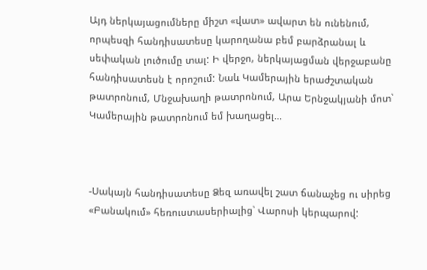Այդ ներկայացումները միշտ «վատ» ավարտ են ունենում, որպեսզի հանդիսատեսը կարողանա բեմ բարձրանալ և սեփական լուծումը տալ: Ի վերջո, ներկայացման վերջաբանը հանդիսատեսն է որոշում: Նաև Կամերային երաժշտական թատրոնում, Մնջախաղի թատրոնում, Արա Երնջակյանի մոտ՝ Կամերային թատրոնում եմ խաղացել…



-Սակայն հանդիսատեսը Ձեզ առավել շատ ճանաչեց ու սիրեց «Բանակում» հեռուստասերիալից՝ Վարոսի կերպարով: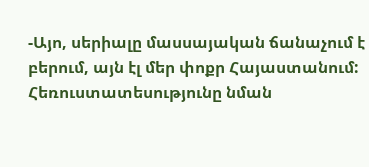-Այո, սերիալը մասսայական ճանաչում է բերում, այն էլ մեր փոքր Հայաստանում: Հեռուստատեսությունը նման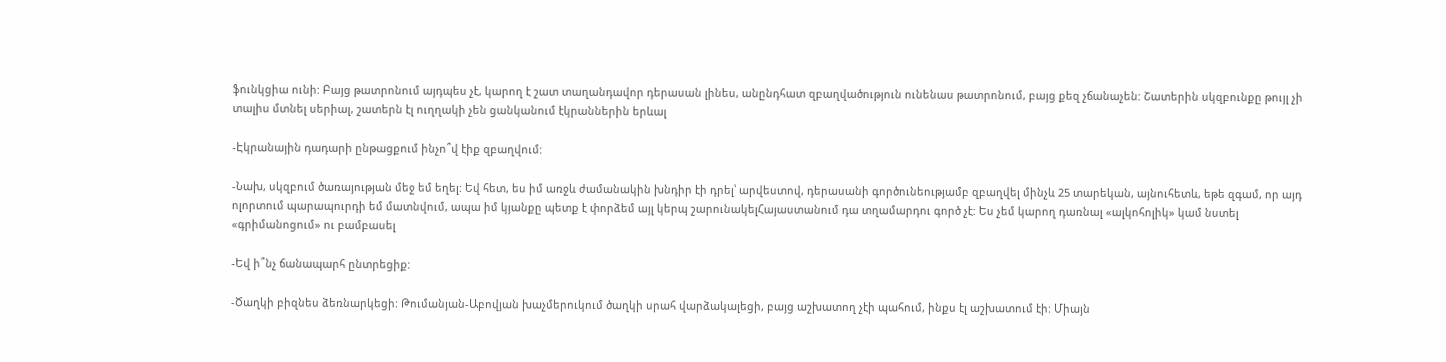ֆունկցիա ունի: Բայց թատրոնում այդպես չէ, կարող է շատ տաղանդավոր դերասան լինես, անընդհատ զբաղվածություն ունենաս թատրոնում, բայց քեզ չճանաչեն: Շատերին սկզբունքը թույլ չի տալիս մտնել սերիալ, շատերն էլ ուղղակի չեն ցանկանում էկրաններին երևալ

-Էկրանային դադարի ընթացքում ինչո՞վ էիք զբաղվում:

-Նախ, սկզբում ծառայության մեջ եմ եղել: Եվ հետ, ես իմ առջև ժամանակին խնդիր էի դրել՝ արվեստով, դերասանի գործունեությամբ զբաղվել մինչև 25 տարեկան, այնուհետև, եթե զգամ, որ այդ ոլորտում պարապուրդի եմ մատնվում, ապա իմ կյանքը պետք է փորձեմ այլ կերպ շարունակելՀայաստանում դա տղամարդու գործ չէ: Ես չեմ կարող դառնալ «ալկոհոլիկ» կամ նստել «գրիմանոցում» ու բամբասել

-Եվ ի՞նչ ճանապարհ ընտրեցիք:

-Ծաղկի բիզնես ձեռնարկեցի: Թումանյան-Աբովյան խաչմերուկում ծաղկի սրահ վարձակալեցի, բայց աշխատող չէի պահում, ինքս էլ աշխատում էի: Միայն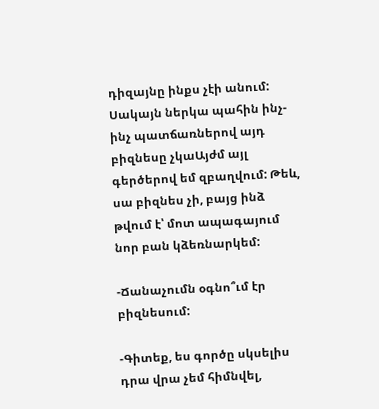դիզայնը ինքս չէի անում: Սակայն ներկա պահին ինչ-ինչ պատճառներով այդ բիզնեսը չկաԱյժմ այլ գերծերով եմ զբաղվում: Թեև, սա բիզնես չի, բայց ինձ թվում է՝ մոտ ապագայում նոր բան կձեռնարկեմ:

-Ճանաչումն օգնո՞ւմ էր բիզնեսում:

-Գիտեք, ես գործը սկսելիս դրա վրա չեմ հիմնվել,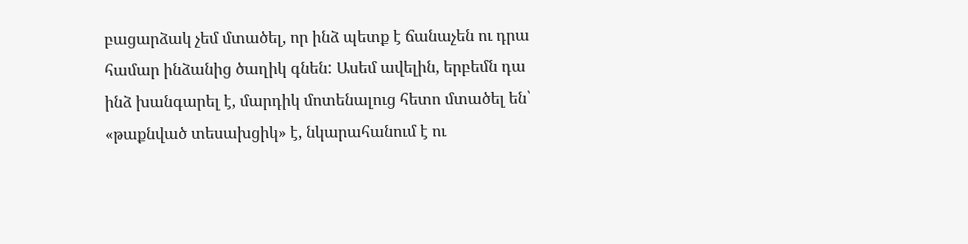բացարձակ չեմ մտածել, որ ինձ պետք է ճանաչեն ու դրա համար ինձանից ծաղիկ գնեն: Ասեմ ավելին, երբեմն դա ինձ խանգարել է, մարդիկ մոտենալուց հետո մտածել են՝ «թաքնված տեսախցիկ» է, նկարահանում է ու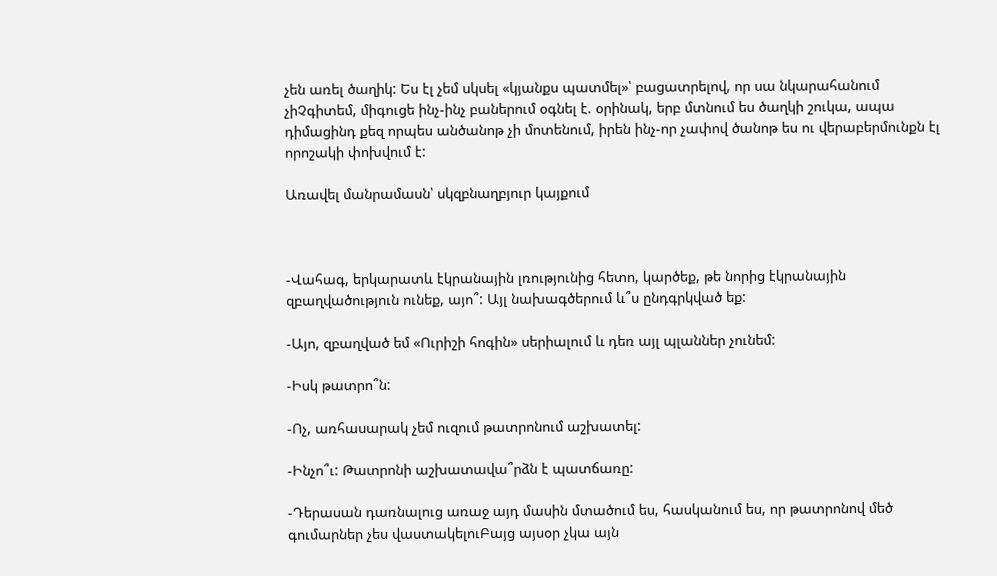չեն առել ծաղիկ: Ես էլ չեմ սկսել «կյանքս պատմել»՝ բացատրելով, որ սա նկարահանում չիՉգիտեմ, միգուցե ինչ-ինչ բաներում օգնել է. օրինակ, երբ մտնում ես ծաղկի շուկա, ապա դիմացինդ քեզ որպես անծանոթ չի մոտենում, իրեն ինչ-որ չափով ծանոթ ես ու վերաբերմունքն էլ որոշակի փոխվում է:

Առավել մանրամասն՝ սկզբնաղբյուր կայքում



-Վահագ, երկարատև էկրանային լռությունից հետո, կարծեք, թե նորից էկրանային զբաղվածություն ունեք, այո՞: Այլ նախագծերում և՞ս ընդգրկված եք:

-Այո, զբաղված եմ «Ուրիշի հոգին» սերիալում և դեռ այլ պլաններ չունեմ:

-Իսկ թատրո՞ն:

-Ոչ, առհասարակ չեմ ուզում թատրոնում աշխատել:

-Ինչո՞ւ: Թատրոնի աշխատավա՞րձն է պատճառը:

-Դերասան դառնալուց առաջ այդ մասին մտածում ես, հասկանում ես, որ թատրոնով մեծ գումարներ չես վաստակելուԲայց այսօր չկա այն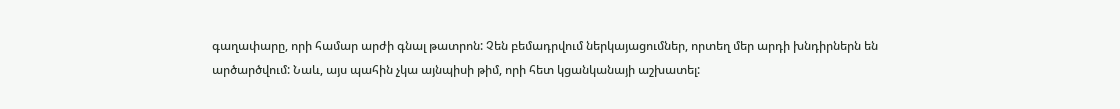գաղափարը, որի համար արժի գնալ թատրոն: Չեն բեմադրվում ներկայացումներ, որտեղ մեր արդի խնդիրներն են արծարծվում: Նաև, այս պահին չկա այնպիսի թիմ, որի հետ կցանկանայի աշխատել: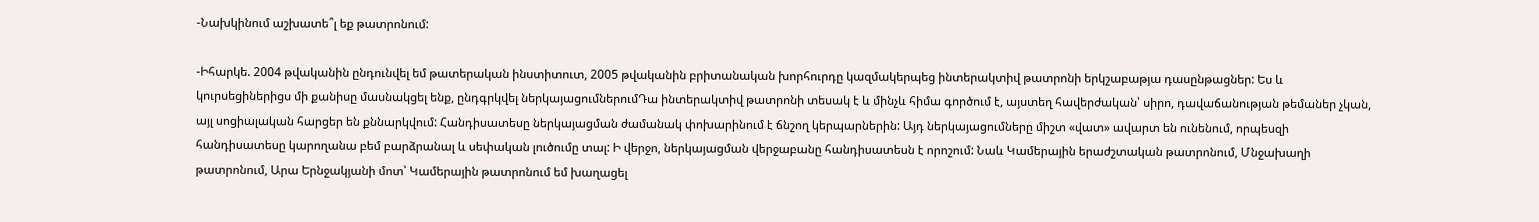-Նախկինում աշխատե՞լ եք թատրոնում:

-Իհարկե. 2004 թվականին ընդունվել եմ թատերական ինստիտուտ, 2005 թվականին բրիտանական խորհուրդը կազմակերպեց ինտերակտիվ թատրոնի երկշաբաթյա դասընթացներ: Ես և կուրսեցիներիցս մի քանիսը մասնակցել ենք, ընդգրկվել ներկայացումներումԴա ինտերակտիվ թատրոնի տեսակ է և մինչև հիմա գործում է, այստեղ հավերժական՝ սիրո, դավաճանության թեմաներ չկան, այլ սոցիալական հարցեր են քննարկվում: Հանդիսատեսը ներկայացման ժամանակ փոխարինում է ճնշող կերպարներին: Այդ ներկայացումները միշտ «վատ» ավարտ են ունենում, որպեսզի հանդիսատեսը կարողանա բեմ բարձրանալ և սեփական լուծումը տալ: Ի վերջո, ներկայացման վերջաբանը հանդիսատեսն է որոշում: Նաև Կամերային երաժշտական թատրոնում, Մնջախաղի թատրոնում, Արա Երնջակյանի մոտ՝ Կամերային թատրոնում եմ խաղացել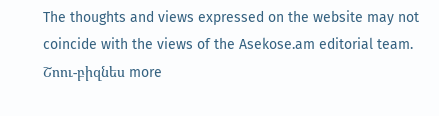The thoughts and views expressed on the website may not coincide with the views of the Asekose.am editorial team.
Շոու-բիզնես more